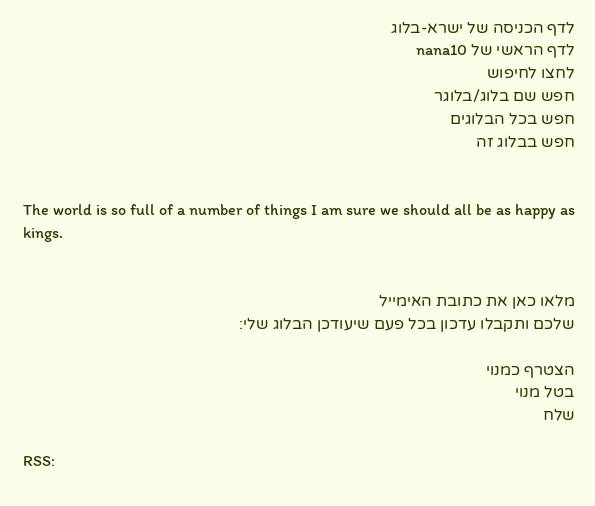לדף הכניסה של ישרא-בלוג
לדף הראשי של nana10
לחצו לחיפוש
חפש שם בלוג/בלוגר
חפש בכל הבלוגים
חפש בבלוג זה


The world is so full of a number of things I am sure we should all be as happy as kings.


מלאו כאן את כתובת האימייל
שלכם ותקבלו עדכון בכל פעם שיעודכן הבלוג שלי:

הצטרף כמנוי
בטל מנוי
שלח

RSS: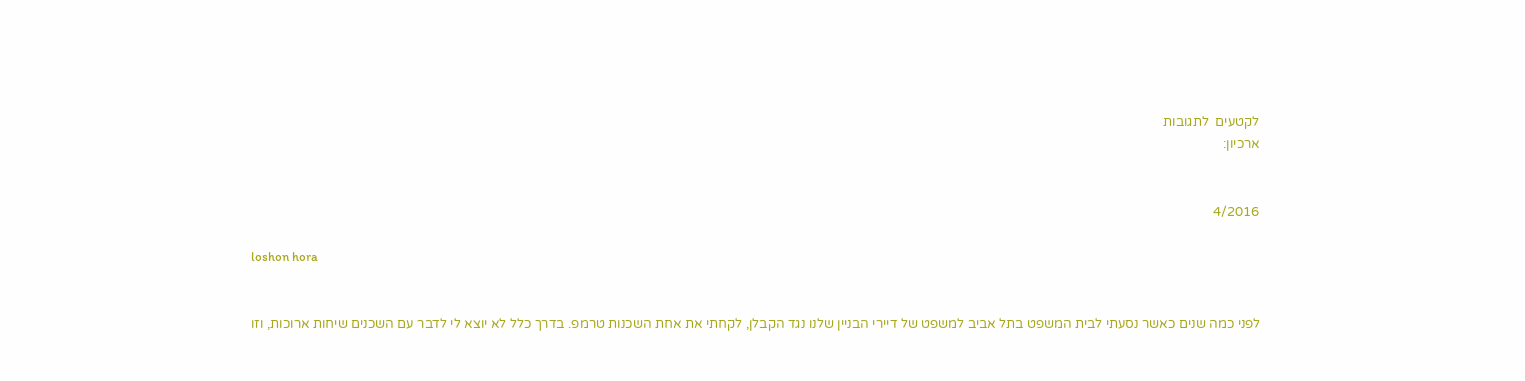לקטעים  לתגובות
ארכיון:


4/2016

loshon hora


לפני כמה שנים כאשר נסעתי לבית המשפט בתל אביב למשפט של דיירי הבניין שלנו נגד הקבלן, לקחתי את אחת השכנות טרמפ. בדרך כלל לא יוצא לי לדבר עם השכנים שיחות ארוכות, וזו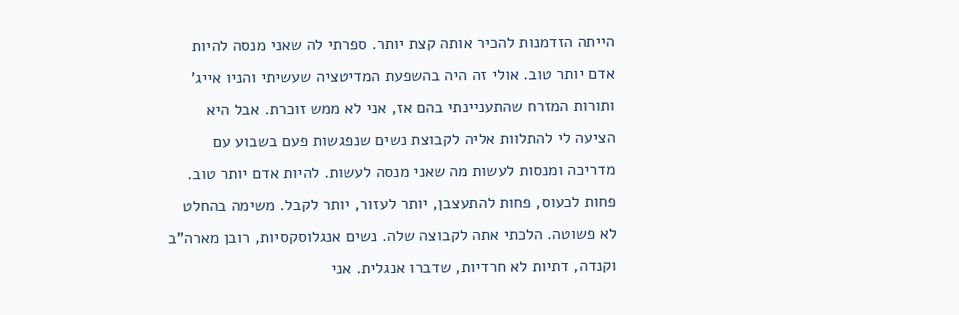הייתה הזדמנות להכיר אותה קצת יותר. ספרתי לה שאני מנסה להיות אדם יותר טוב. אולי זה היה בהשפעת המדיטציה שעשיתי והניו אייג' ותורות המזרח שהתעניינתי בהם אז, אני לא ממש זוכרת. אבל היא הציעה לי להתלוות אליה לקבוצת נשים שנפגשות פעם בשבוע עם מדריכה ומנסות לעשות מה שאני מנסה לעשות. להיות אדם יותר טוב. פחות לכעוס, פחות להתעצבן, יותר לעזור, יותר לקבל. משימה בהחלט לא פשוטה. הלכתי אתה לקבוצה שלה. נשים אנגלוסקסיות, רובן מארה"ב וקנדה, דתיות לא חרדיות, שדברו אנגלית. אני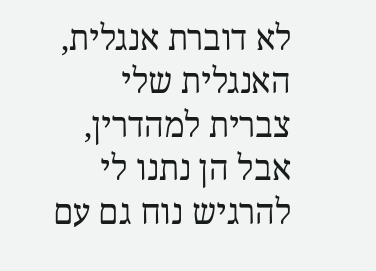לא דוברת אנגלית, האנגלית שלי צברית למהדרין, אבל הן נתנו לי להרגיש נוח גם עם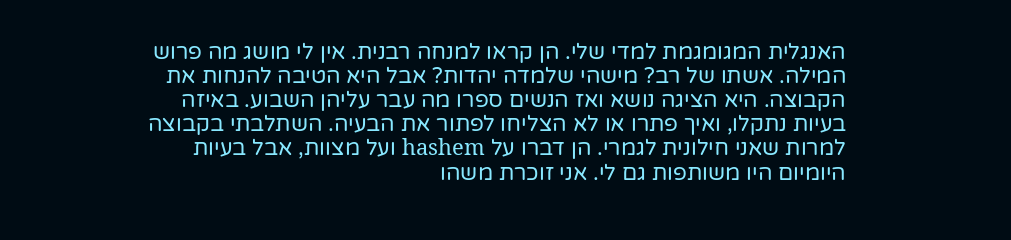האנגלית המגומגמת למדי שלי. הן קראו למנחה רבנית. אין לי מושג מה פרוש המילה. אשתו של רב? מישהי שלמדה יהדות? אבל היא הטיבה להנחות את הקבוצה. היא הציגה נושא ואז הנשים ספרו מה עבר עליהן השבוע. באיזה בעיות נתקלו, ואיך פתרו או לא הצליחו לפתור את הבעיה. השתלבתי בקבוצה למרות שאני חילונית לגמרי. הן דברו על hashem ועל מצוות, אבל בעיות היומיום היו משותפות גם לי. אני זוכרת משהו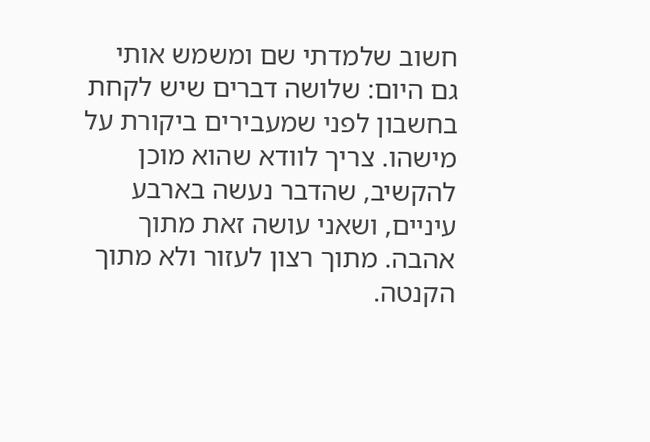חשוב שלמדתי שם ומשמש אותי גם היום: שלושה דברים שיש לקחת בחשבון לפני שמעבירים ביקורת על מישהו. צריך לוודא שהוא מוכן להקשיב, שהדבר נעשה בארבע עיניים, ושאני עושה זאת מתוך אהבה. מתוך רצון לעזור ולא מתוך הקנטה.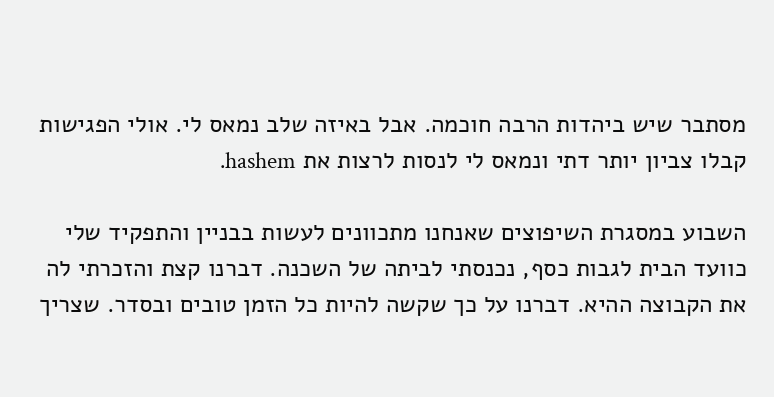מסתבר שיש ביהדות הרבה חוכמה. אבל באיזה שלב נמאס לי. אולי הפגישות קבלו צביון יותר דתי ונמאס לי לנסות לרצות את hashem.

השבוע במסגרת השיפוצים שאנחנו מתכוונים לעשות בבניין והתפקיד שלי כוועד הבית לגבות כסף, נכנסתי לביתה של השכנה. דברנו קצת והזכרתי לה את הקבוצה ההיא. דברנו על כך שקשה להיות כל הזמן טובים ובסדר. שצריך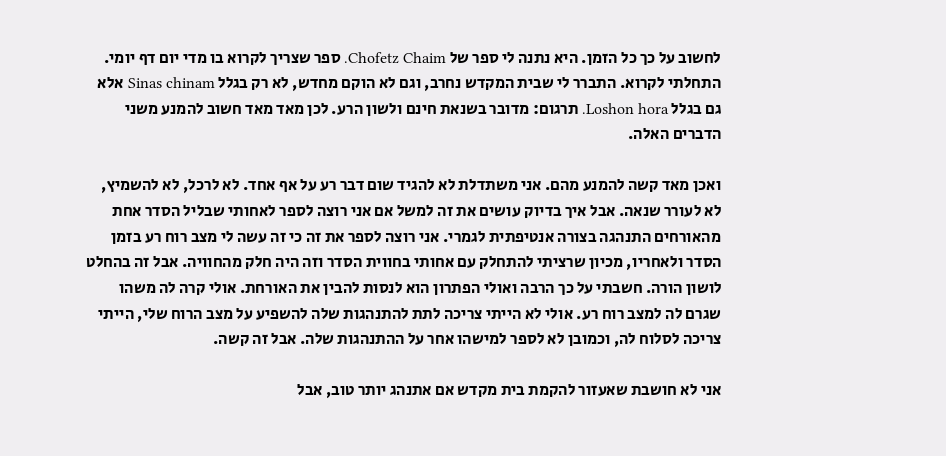לחשוב על כך כל הזמן. היא נתנה לי ספר של Chofetz Chaim. ספר שצריך לקרוא בו מדי יום דף יומי. התחלתי לקרוא. התברר לי שבית המקדש נחרב, וגם לא הוקם מחדש, לא רק בגלל Sinas chinam אלא גם בגלל Loshon hora. תרגום: מדובר בשנאת חינם ולשון הרע. לכן מאד מאד חשוב להמנע משני הדברים האלה.

ואכן מאד קשה להמנע מהם. אני משתדלת לא להגיד שום דבר רע על אף אחד. לא לרכל, לא להשמיץ, לא לעורר שנאה. אבל איך בדיוק עושים את זה למשל אם אני רוצה לספר לאחותי שבליל הסדר אחת מהאורחים התנהגה בצורה אנטיפתית לגמרי. אני רוצה לספר את זה כי זה עשה לי מצב רוח רע בזמן הסדר ולאחריו, מכיון שרציתי להתחלק עם אחותי בחווית הסדר וזה היה חלק מהחוויה. אבל זה בהחלט לושון הורה. חשבתי על כך הרבה ואולי הפתרון הוא לנסות להבין את האורחת. אולי קרה לה משהו שגרם לה למצב רוח רע. אולי לא הייתי צריכה לתת להתנהגות שלה להשפיע על מצב הרוח שלי, הייתי צריכה לסלוח לה, וכמובן לא לספר למישהו אחר על ההתנהגות שלה. אבל זה קשה.

אני לא חושבת שאעזור להקמת בית מקדש אם אתנהג יותר טוב, אבל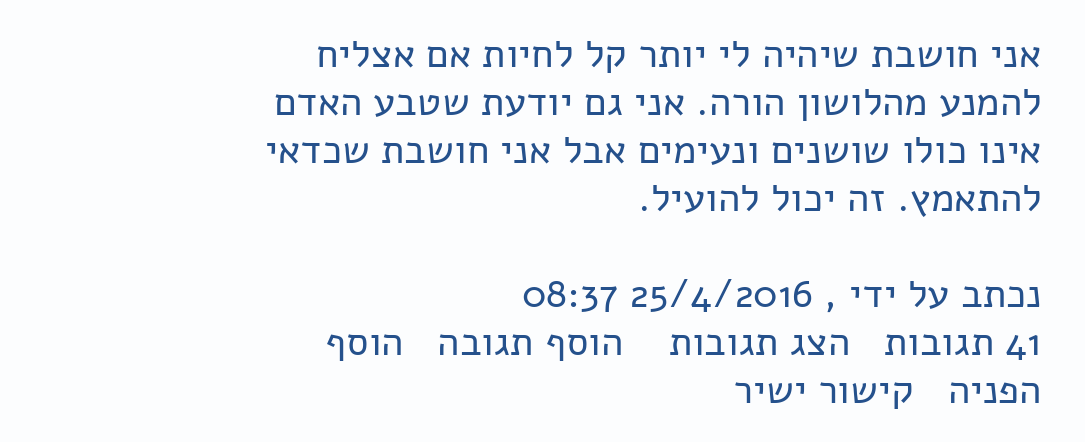אני חושבת שיהיה לי יותר קל לחיות אם אצליח להמנע מהלושון הורה. אני גם יודעת שטבע האדם אינו כולו שושנים ונעימים אבל אני חושבת שכדאי להתאמץ. זה יכול להועיל.

נכתב על ידי , 25/4/2016 08:37
41 תגובות   הצג תגובות    הוסף תגובה   הוסף הפניה   קישור ישיר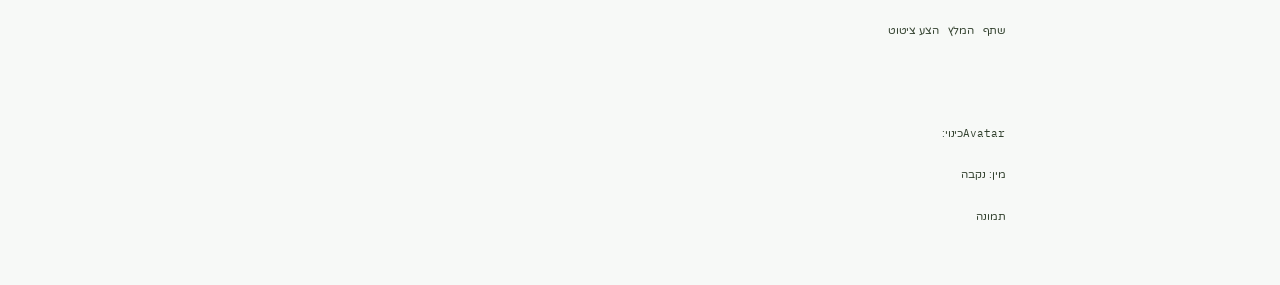שתף   המלץ   הצע ציטוט




Avatarכינוי:

מין: נקבה

תמונה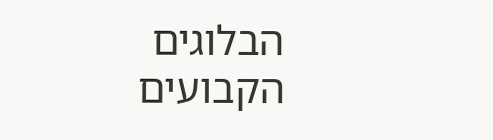הבלוגים הקבועים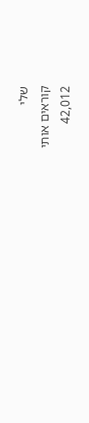שלי
קוראים אותי
42,012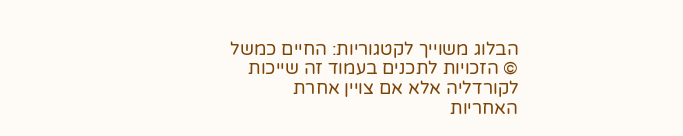הבלוג משוייך לקטגוריות: החיים כמשל
© הזכויות לתכנים בעמוד זה שייכות לקורדליה אלא אם צויין אחרת
האחריות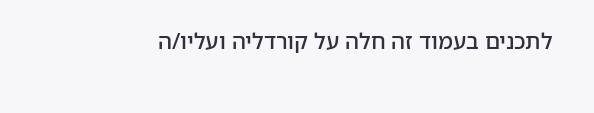לתכנים בעמוד זה חלה על קורדליה ועליו/ה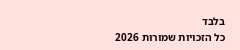בלבד
כל הזכויות שמורות 2026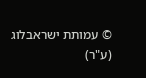© עמותת ישראבלוג (ע"ר)